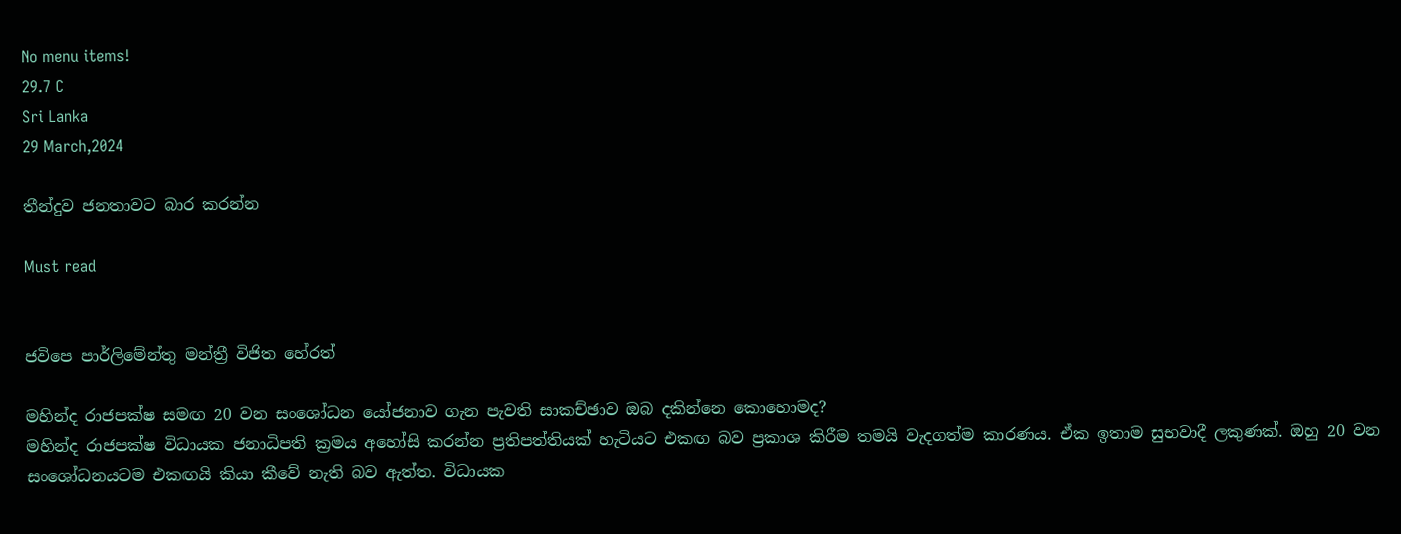No menu items!
29.7 C
Sri Lanka
29 March,2024

තීන්දුව ජනතාවට බාර කරන්න

Must read


ජවිපෙ පාර්ලිමේන්තු මන්ත්‍රී විජිත හේරත්

මහින්ද රාජපක්ෂ සමඟ 20 වන සංශෝධන යෝජනාව ගැන පැවති සාකච්ඡාව ඔබ දකින්නෙ කොහොමද?
මහින්ද රාජපක්ෂ විධායක ජනාධිපති ක්‍රමය අහෝසි කරන්න ප්‍රතිපත්තියක් හැටියට එකඟ බව ප්‍රකාශ කිරීම තමයි වැදගත්ම කාරණය. ඒක ඉතාම සුභවාදී ලකුණක්. ඔහු 20 වන සංශෝධනයටම එකඟයි කියා කීවේ නැති බව ඇත්ත. විධායක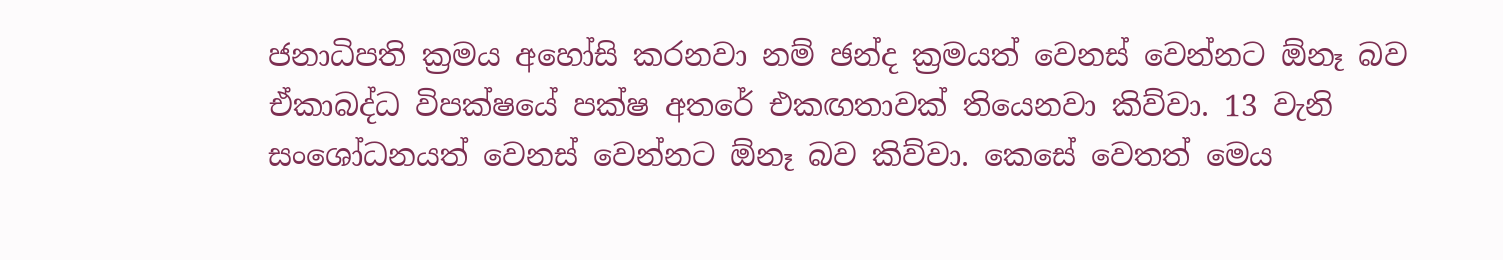ජනාධිපති ක්‍රමය අහෝසි කරනවා නම් ඡන්ද ක්‍රමයත් වෙනස් වෙන්නට ඕනෑ බව ඒකාබද්ධ විපක්ෂයේ පක්ෂ අතරේ එකඟතාවක් තියෙනවා කිව්වා. 13 වැනි සංශෝධනයත් වෙනස් වෙන්නට ඕනෑ බව කිව්වා. කෙසේ වෙතත් මෙය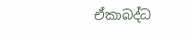ඒකාබද්ධ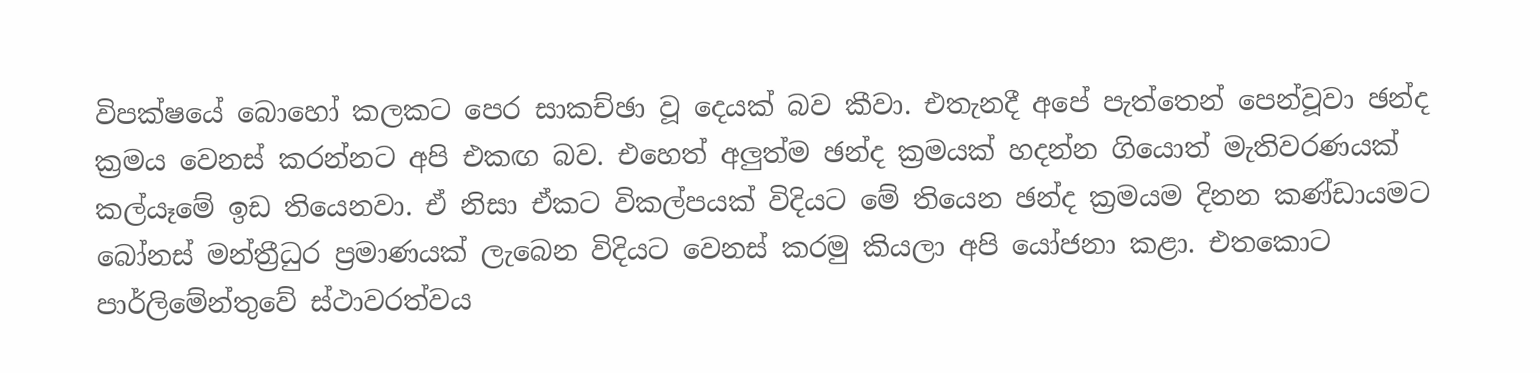විපක්ෂයේ බොහෝ කලකට පෙර සාකච්ඡා වූ දෙයක් බව කීවා. එතැනදී අපේ පැත්තෙන් පෙන්වූවා ඡන්ද ක්‍රමය වෙනස් කරන්නට අපි එකඟ බව. එහෙත් අලුත්ම ඡන්ද ක්‍රමයක් හදන්න ගියොත් මැතිවරණයක් කල්යෑමේ ඉඩ තියෙනවා. ඒ නිසා ඒකට විකල්පයක් විදියට මේ තියෙන ඡන්ද ක්‍රමයම දිනන කණ්ඩායමට බෝනස් මන්ත්‍රීධුර ප්‍රමාණයක් ලැබෙන විදියට වෙනස් කරමු කියලා අපි යෝජනා කළා. එතකොට පාර්ලිමේන්තුවේ ස්ථාවරත්වය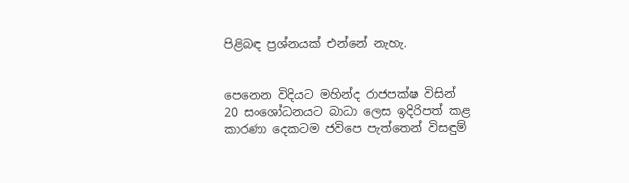පිළිබඳ ප්‍රශ්නයක් එන්නේ නැහැ.


පෙනෙන විදියට මහින්ද රාජපක්ෂ විසින් 20 සංශෝධනයට බාධා ලෙස ඉදිරිපත් කළ කාරණා දෙකටම ජවිපෙ පැත්තෙන් විසඳුම්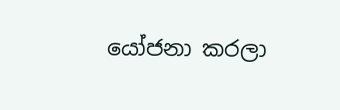යෝජනා කරලා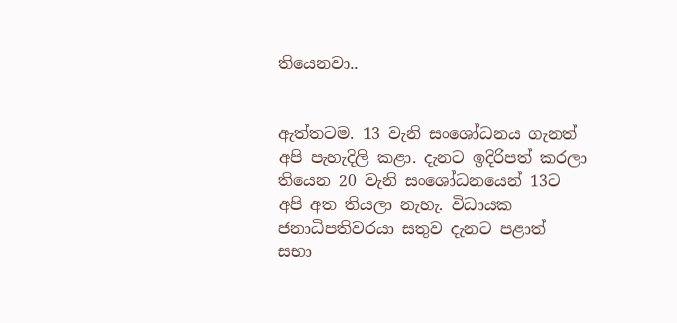තියෙනවා..


ඇත්තටම. 13 වැනි සංශෝධනය ගැනත් අපි පැහැදිලි කළා. දැනට ඉදිරිපත් කරලා තියෙන 20 වැනි සංශෝධනයෙන් 13ට අපි අත තියලා නැහැ. විධායක ජනාධිපතිවරයා සතුව දැනට පළාත් සභා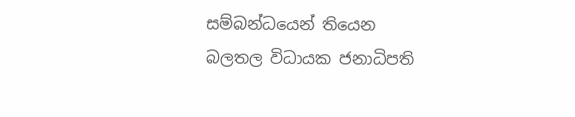සම්බන්ධයෙන් තියෙන බලතල විධායක ජනාධිපති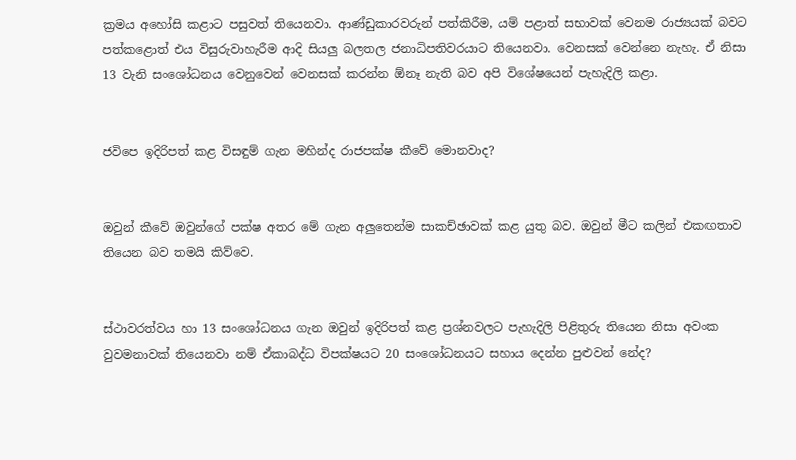ක්‍රමය අහෝසි කළාට පසුවත් තියෙනවා. ආණ්ඩුකාරවරුන් පත්කිරීම, යම් පළාත් සභාවක් වෙනම රාජ්‍යයක් බවට පත්කළොත් එය විසුරුවාහැරීම ආදි සියලු බලතල ජනාධිපතිවරයාට තියෙනවා. වෙනසක් වෙන්නෙ නැහැ. ඒ නිසා 13 වැනි සංශෝධනය වෙනුවෙන් වෙනසක් කරන්න ඕනෑ නැති බව අපි විශේෂයෙන් පැහැදිලි කළා.


ජවිපෙ ඉදිරිපත් කළ විසඳුම් ගැන මහින්ද රාජපක්ෂ කීවේ මොනවාද?


ඔවුන් කීවේ ඔවුන්ගේ පක්ෂ අතර මේ ගැන අලුතෙන්ම සාකච්ඡාවක් කළ යුතු බව. ඔවුන් මීට කලින් එකඟතාව තියෙන බව තමයි කිව්වෙ.


ස්ථාවරත්වය හා 13 සංශෝධනය ගැන ඔවුන් ඉදිරිපත් කළ ප්‍රශ්නවලට පැහැදිලි පිළිතුරු තියෙන නිසා අවංක වුවමනාවක් තියෙනවා නම් ඒකාබද්ධ විපක්ෂයට 20 සංශෝධනයට සහාය දෙන්න පුළුවන් නේද?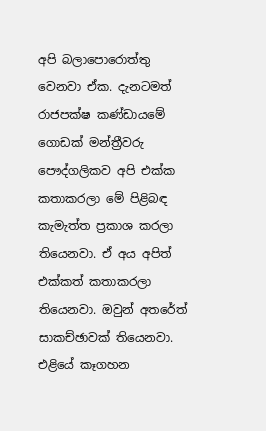අපි බලාපොරොත්තු වෙනවා ඒක. දැනටමත් රාජපක්ෂ කණ්ඩායමේ ගොඩක් මන්ත්‍රීවරු පෞද්ගලිකව අපි එක්ක කතාකරලා මේ පිළිබඳ කැමැත්ත ප්‍රකාශ කරලා තියෙනවා. ඒ අය අපිත් එක්කත් කතාකරලා තියෙනවා. ඔවුන් අතරේත් සාකච්ඡාවක් තියෙනවා. එළියේ කෑගහන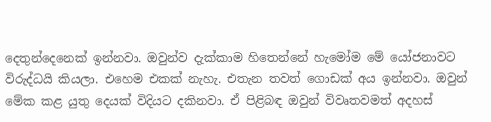දෙතුන්දෙනෙක් ඉන්නවා. ඔවුන්ව දැක්කාම හිතෙන්නේ හැමෝම මේ යෝජනාවට විරුද්ධයි කියලා. එහෙම එකක් නැහැ. එතැන තවත් ගොඩක් අය ඉන්නවා. ඔවුන් මේක කළ යුතු දෙයක් විදියට දකිනවා. ඒ පිළිබඳ ඔවුන් විවෘතවමත් අදහස්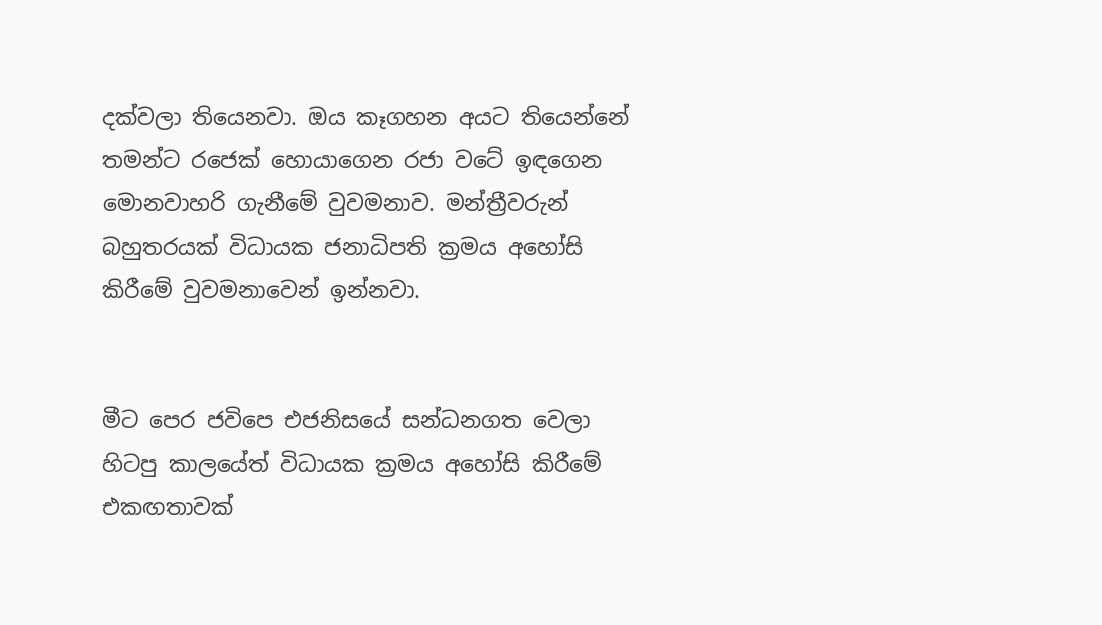දක්වලා තියෙනවා. ඔය කෑගහන අයට තියෙන්නේ තමන්ට රජෙක් හොයාගෙන රජා වටේ ඉඳගෙන මොනවාහරි ගැනීමේ වුවමනාව. මන්ත්‍රීවරුන් බහුතරයක් විධායක ජනාධිපති ක්‍රමය අහෝසි කිරීමේ වුවමනාවෙන් ඉන්නවා.


මීට පෙර ජවිපෙ එජනිසයේ සන්ධනගත වෙලා හිටපු කාලයේත් විධායක ක්‍රමය අහෝසි කිරීමේ එකඟතාවක්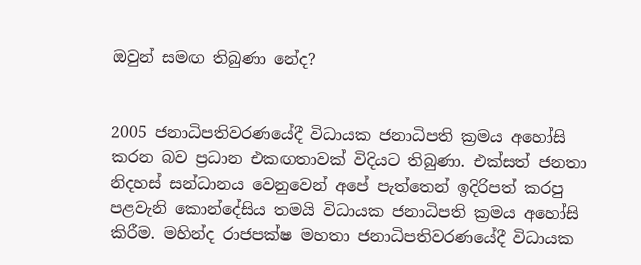ඔවුන් සමඟ තිබුණා නේද?


2005 ජනාධිපතිවරණයේදී විධායක ජනාධිපති ක්‍රමය අහෝසි කරන බව ප්‍රධාන එකඟතාවක් විදියට තිබුණා. එක්සත් ජනතා නිදහස් සන්ධානය වෙනුවෙන් අපේ පැත්තෙන් ඉදිරිපත් කරපු පළවැනි කොන්දේසිය තමයි විධායක ජනාධිපති ක්‍රමය අහෝසි කිරීම. මහින්ද රාජපක්ෂ මහතා ජනාධිපතිවරණයේදී විධායක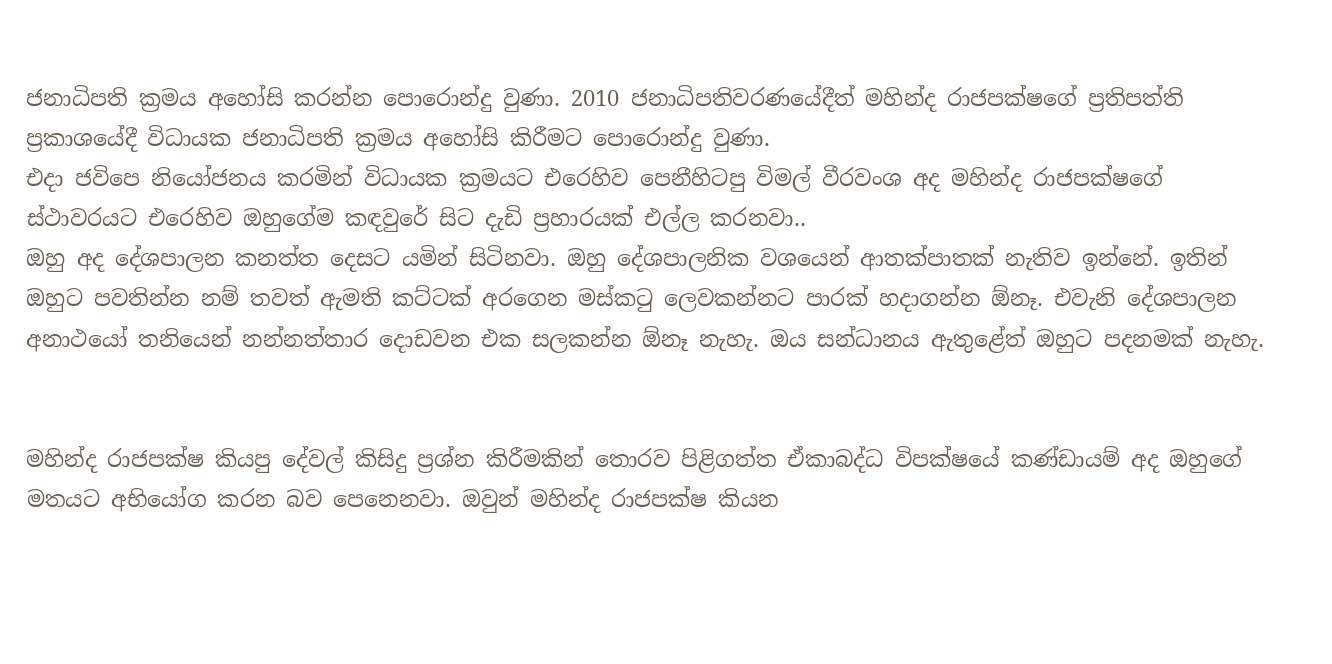ජනාධිපති ක්‍රමය අහෝසි කරන්න පොරොන්දු වුණා. 2010 ජනාධිපතිවරණයේදීත් මහින්ද රාජපක්ෂගේ ප්‍රතිපත්ති ප්‍රකාශයේදී විධායක ජනාධිපති ක්‍රමය අහෝසි කිරීමට පොරොන්දු වුණා.
එදා ජවිපෙ නියෝජනය කරමින් විධායක ක්‍රමයට එරෙහිව පෙනීහිටපු විමල් වීරවංශ අද මහින්ද රාජපක්ෂගේ ස්ථාවරයට එරෙහිව ඔහුගේම කඳවුරේ සිට දැඩි ප්‍රහාරයක් එල්ල කරනවා..
ඔහු අද දේශපාලන කනත්ත දෙසට යමින් සිටිනවා. ඔහු දේශපාලනික වශයෙන් ආතක්පාතක් නැතිව ඉන්නේ. ඉතින් ඔහුට පවතින්න නම් තවත් ඇමති කට්ටක් අරගෙන මස්කටු ලෙවකන්නට පාරක් හදාගන්න ඕනෑ. එවැනි දේශපාලන අනාථයෝ තනියෙන් නන්නත්තාර දොඩවන එක සලකන්න ඕනෑ නැහැ. ඔය සන්ධානය ඇතුළේත් ඔහුට පදනමක් නැහැ.


මහින්ද රාජපක්ෂ කියපු දේවල් කිසිදු ප්‍රශ්න කිරීමකින් තොරව පිළිගත්ත ඒකාබද්ධ විපක්ෂයේ කණ්ඩායම් අද ඔහුගේ මතයට අභියෝග කරන බව පෙනෙනවා. ඔවුන් මහින්ද රාජපක්ෂ කියන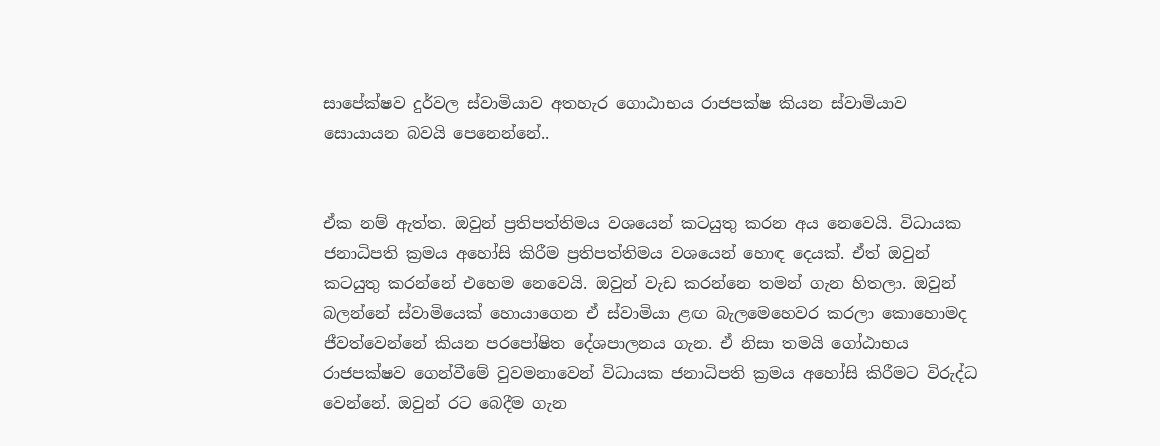සාපේක්ෂව දුර්වල ස්වාමියාව අතහැර ගොඨාභය රාජපක්ෂ කියන ස්වාමියාව සොයායන බවයි පෙනෙන්නේ..


ඒක නම් ඇත්ත. ඔවුන් ප්‍රතිපත්තිමය වශයෙන් කටයුතු කරන අය නෙවෙයි. විධායක ජනාධිපති ක්‍රමය අහෝසි කිරීම ප්‍රතිපත්තිමය වශයෙන් හොඳ දෙයක්. ඒත් ඔවුන් කටයුතු කරන්නේ එහෙම නෙවෙයි. ඔවුන් වැඩ කරන්නෙ තමන් ගැන හිතලා. ඔවුන් බලන්නේ ස්වාමියෙක් හොයාගෙන ඒ ස්වාමියා ළඟ බැලමෙහෙවර කරලා කොහොමද ජීවත්වෙන්නේ කියන පරපෝෂිත දේශපාලනය ගැන. ඒ නිසා තමයි ගෝඨාභය රාජපක්ෂව ගෙන්වීමේ වුවමනාවෙන් විධායක ජනාධිපති ක්‍රමය අහෝසි කිරීමට විරුද්ධ වෙන්නේ. ඔවුන් රට බෙදීම ගැන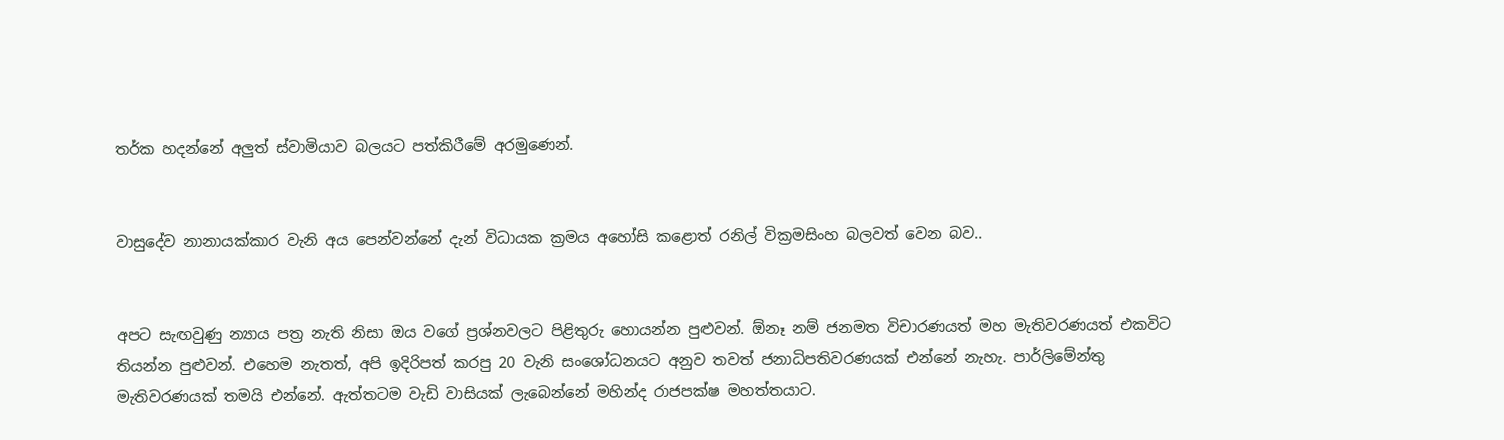තර්ක හදන්නේ අලුත් ස්වාමියාව බලයට පත්කිරීමේ අරමුණෙන්.


වාසුදේව නානායක්කාර වැනි අය පෙන්වන්නේ දැන් විධායක ක්‍රමය අහෝසි කළොත් රනිල් වික්‍රමසිංහ බලවත් වෙන බව..


අපට සැඟවුණු න්‍යාය පත්‍ර නැති නිසා ඔය වගේ ප්‍රශ්නවලට පිළිතුරු හොයන්න පුළුවන්. ඕනෑ නම් ජනමත විචාරණයත් මහ මැතිවරණයත් එකවිට තියන්න පුළුවන්. එහෙම නැතත්, අපි ඉදිරිපත් කරපු 20 වැනි සංශෝධනයට අනුව තවත් ජනාධිපතිවරණයක් එන්නේ නැහැ. පාර්ලිමේන්තු මැතිවරණයක් තමයි එන්නේ. ඇත්තටම වැඩි වාසියක් ලැබෙන්නේ මහින්ද රාජපක්ෂ මහත්තයාට.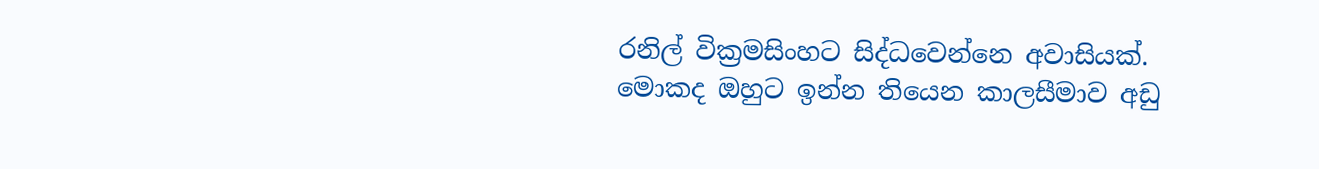රනිල් වික්‍රමසිංහට සිද්ධවෙන්නෙ අවාසියක්. මොකද ඔහුට ඉන්න තියෙන කාලසීමාව අඩු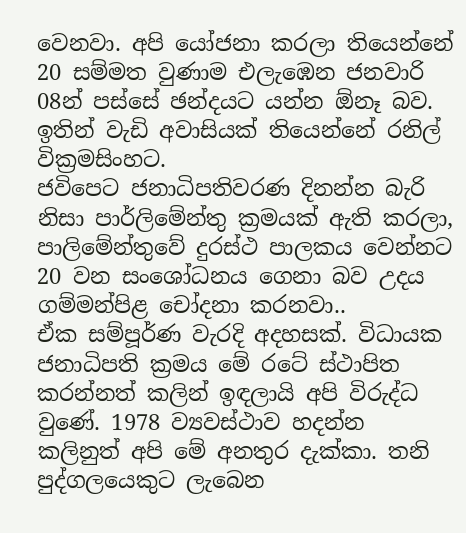වෙනවා. අපි යෝජනා කරලා තියෙන්නේ 20 සම්මත වුණාම එලැඹෙන ජනවාරි 08න් පස්සේ ඡන්දයට යන්න ඕනෑ බව. ඉතින් වැඩි අවාසියක් තියෙන්නේ රනිල් වික්‍රමසිංහට.
ජවිපෙට ජනාධිපතිවරණ දිනන්න බැරි නිසා පාර්ලිමේන්තු ක්‍රමයක් ඇති කරලා, පාලිමේන්තුවේ දුරස්ථ පාලකය වෙන්නට 20 වන සංශෝධනය ගෙනා බව උදය ගම්මන්පිළ චෝදනා කරනවා..
ඒක සම්පූර්ණ වැරදි අදහසක්. විධායක ජනාධිපති ක්‍රමය මේ රටේ ස්ථාපිත කරන්නත් කලින් ඉඳලායි අපි විරුද්ධ වුණේ. 1978 ව්‍යවස්ථාව හදන්න කලිනුත් අපි මේ අනතුර දැක්කා. තනි පුද්ගලයෙකුට ලැබෙන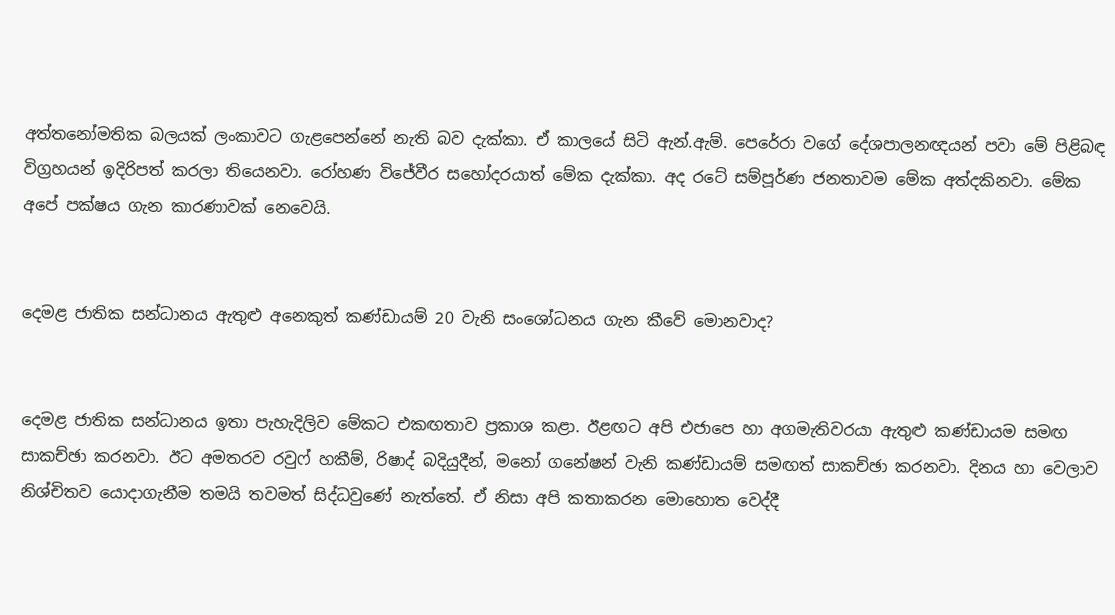අත්තනෝමතික බලයක් ලංකාවට ගැළපෙන්නේ නැති බව දැක්කා. ඒ කාලයේ සිටි ඇන්.ඇම්. පෙරේරා වගේ දේශපාලනඥයන් පවා මේ පිළිබඳ විග්‍රහයන් ඉදිරිපත් කරලා තියෙනවා. රෝහණ විජේවීර සහෝදරයාත් මේක දැක්කා. අද රටේ සම්පූර්ණ ජනතාවම මේක අත්දකිනවා. මේක අපේ පක්ෂය ගැන කාරණාවක් නෙවෙයි.


දෙමළ ජාතික සන්ධානය ඇතුළු අනෙකුත් කණ්ඩායම් 20 වැනි සංශෝධනය ගැන කීවේ මොනවාද?


දෙමළ ජාතික සන්ධානය ඉතා පැහැදිලිව මේකට එකඟතාව ප්‍රකාශ කළා. ඊළඟට අපි එජාපෙ හා අගමැතිවරයා ඇතුළු කණ්ඩායම සමඟ සාකච්ඡා කරනවා. ඊට අමතරව රවුෆ් හකීම්, රිෂාද් බදියුදීන්, මනෝ ගනේෂන් වැනි කණ්ඩායම් සමඟත් සාකච්ඡා කරනවා. දිනය හා වෙලාව නිශ්චිතව යොදාගැනීම තමයි තවමත් සිද්ධවුණේ නැත්තේ. ඒ නිසා අපි කතාකරන මොහොත වෙද්දී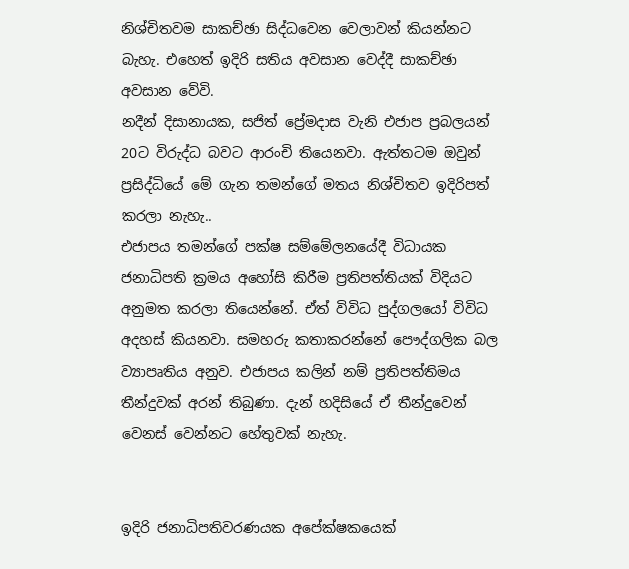නිශ්චිතවම සාකච්ඡා සිද්ධවෙන වෙලාවන් කියන්නට බැහැ. එහෙත් ඉදිරි සතිය අවසාන වෙද්දී සාකච්ඡා අවසාන වේවි.
නදීන් දිසානායක, සජිත් ප්‍රේමදාස වැනි එජාප ප්‍රබලයන් 20ට විරුද්ධ බවට ආරංචි තියෙනවා. ඇත්තටම ඔවුන් ප්‍රසිද්ධියේ මේ ගැන තමන්ගේ මතය නිශ්චිතව ඉදිරිපත් කරලා නැහැ..
එජාපය තමන්ගේ පක්ෂ සම්මේලනයේදී විධායක ජනාධිපති ක්‍රමය අහෝසි කිරීම ප්‍රතිපත්තියක් විදියට අනුමත කරලා තියෙන්නේ. ඒත් විවිධ පුද්ගලයෝ විවිධ අදහස් කියනවා. සමහරු කතාකරන්නේ පෞද්ගලික බල ව්‍යාපෘතිය අනුව. එජාපය කලින් නම් ප්‍රතිපත්තිමය තීන්දුවක් අරන් තිබුණා. දැන් හදිසියේ ඒ තීන්දුවෙන් වෙනස් වෙන්නට හේතුවක් නැහැ.


ඉදිරි ජනාධිපතිවරණයක අපේක්ෂකයෙක්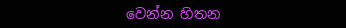වෙන්න හිතන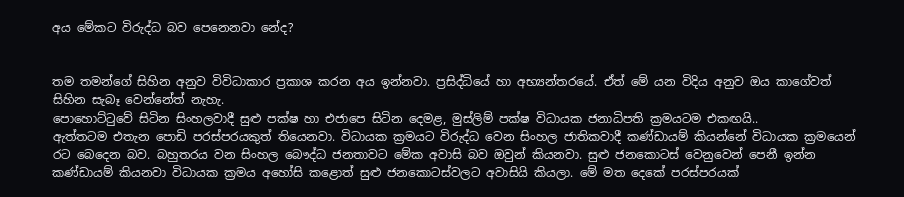අය මේකට විරුද්ධ බව පෙනෙනවා නේද?


තම තමන්ගේ සිහින අනුව විවිධාකාර ප්‍රකාශ කරන අය ඉන්නවා. ප්‍රසිද්ධියේ හා අභ්‍යන්තරයේ. ඒත් මේ යන විදිය අනුව ඔය කාගේවත් සිහින සැබෑ වෙන්නේත් නැහැ.
පොහොට්ටුවේ සිටින සිංහලවාදී සුළු පක්ෂ හා එජාපෙ සිටින දෙමළ, මුස්ලිම් පක්ෂ විධායක ජනාධිපති ක්‍රමයටම එකඟයි..
ඇත්තටම එතැන පොඩි පරස්පරයකුත් තියෙනවා. විධායක ක්‍රමයට විරුද්ධ වෙන සිංහල ජාතිකවාදී කණ්ඩායම් කියන්නේ විධායක ක්‍රමයෙන් රට බෙදෙන බව. බහුතරය වන සිංහල බෞද්ධ ජනතාවට මේක අවාසි බව ඔවුන් කියනවා. සුළු ජනකොටස් වෙනුවෙන් පෙනී ඉන්න කණ්ඩායම් කියනවා විධායක ක්‍රමය අහෝසි කළොත් සුළු ජනකොටස්වලට අවාසියි කියලා. මේ මත දෙකේ පරස්පරයක්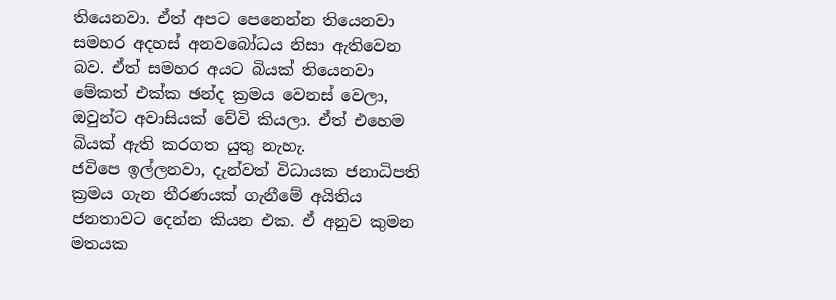තියෙනවා. ඒත් අපට පෙනෙන්න තියෙනවා සමහර අදහස් අනවබෝධය නිසා ඇතිවෙන බව. ඒත් සමහර අයට බියක් තියෙනවා මේකත් එක්ක ඡන්ද ක්‍රමය වෙනස් වෙලා, ඔවුන්ට අවාසියක් වේවි කියලා. ඒත් එහෙම බියක් ඇති කරගත යුතු නැහැ.
ජවිපෙ ඉල්ලනවා, දැන්වත් විධායක ජනාධිපති ක්‍රමය ගැන තීරණයක් ගැනීමේ අයිතිය ජනතාවට දෙන්න කියන එක. ඒ අනුව කුමන මතයක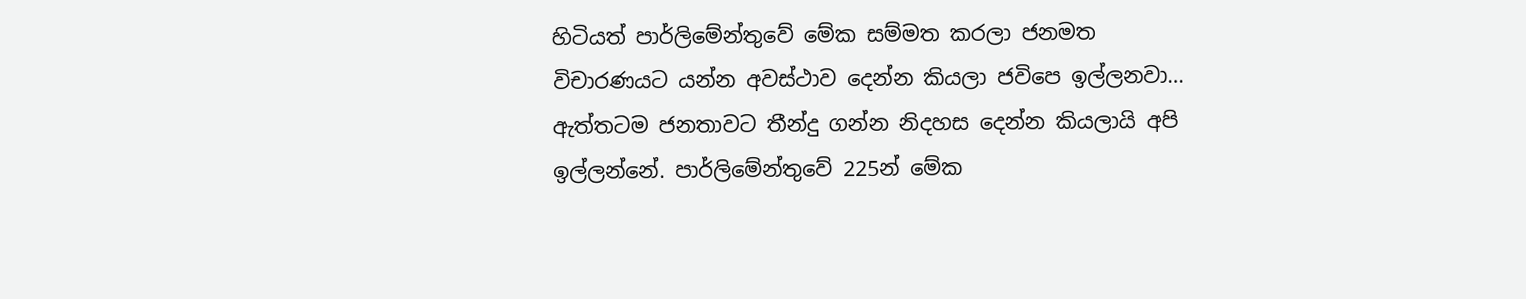හිටියත් පාර්ලිමේන්තුවේ මේක සම්මත කරලා ජනමත විචාරණයට යන්න අවස්ථාව දෙන්න කියලා ජවිපෙ ඉල්ලනවා…
ඇත්තටම ජනතාවට තීන්දු ගන්න නිදහස දෙන්න කියලායි අපි ඉල්ලන්නේ. පාර්ලිමේන්තුවේ 225න් මේක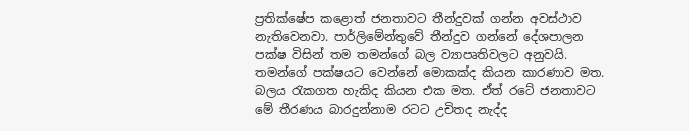ප්‍රතික්ෂේප කළොත් ජනතාවට තීන්දුවක් ගන්න අවස්ථාව නැතිවෙනවා. පාර්ලිමේන්තුවේ තීන්දුව ගන්නේ දේශපාලන පක්ෂ විසින් තම තමන්ගේ බල ව්‍යාපෘතිවලට අනුවයි. තමන්ගේ පක්ෂයට වෙන්නේ මොකක්ද කියන කාරණාව මත. බලය රැකගත හැකිද කියන එක මත. ඒත් රටේ ජනතාවට මේ තීරණය බාරදුන්නාම රටට උචිතද නැද්ද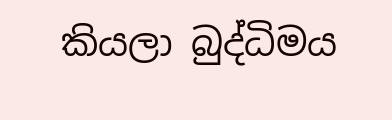කියලා බුද්ධිමය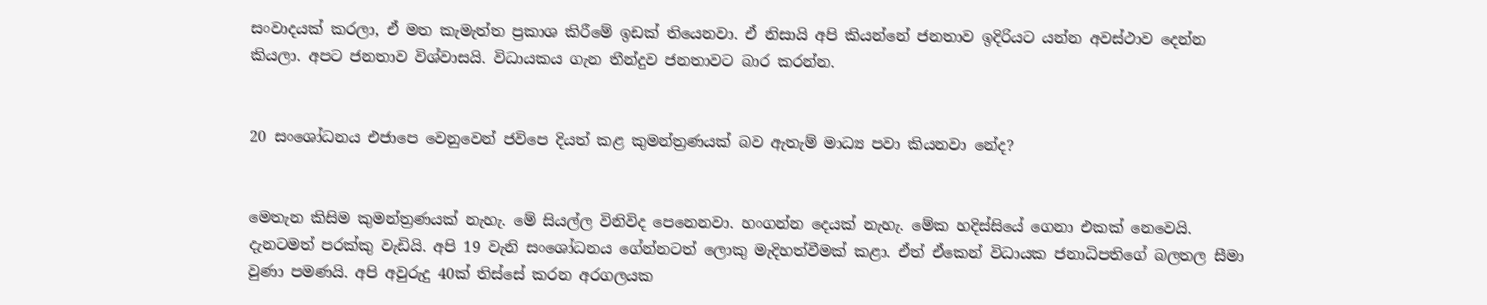සංවාදයක් කරලා, ඒ මත කැමැත්ත ප්‍රකාශ කිරීමේ ඉඩක් තියෙනවා. ඒ නිසායි අපි කියන්නේ ජනතාව ඉදිරියට යන්න අවස්ථාව දෙන්න කියලා. අපට ජනතාව විශ්වාසයි. විධායකය ගැන තීන්දුව ජනතාවට බාර කරන්න.


20 සංශෝධනය එජාපෙ වෙනුවෙන් ජවිපෙ දියත් කළ කුමන්ත්‍රණයක් බව ඇතැම් මාධ්‍ය පවා කියනවා නේද?


මෙතැන කිසිම කුමන්ත්‍රණයක් නැහැ. මේ සියල්ල විනිවිද පෙනෙනවා. හංගන්න දෙයක් නැහැ. මේක හදිස්සියේ ගෙනා එකක් නෙවෙයි. දැනටමත් පරක්කු වැඩියි. අපි 19 වැනි සංශෝධනය ගේන්නටත් ලොකු මැදිහත්වීමක් කළා. ඒත් ඒකෙන් විධායක ජනාධිපතිගේ බලතල සීමා වුණා පමණයි. අපි අවුරුදු 40ක් තිස්සේ කරන අරගලයක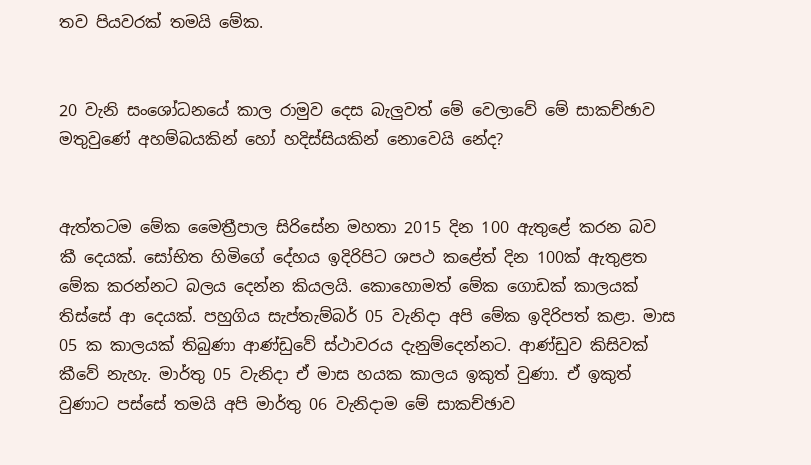තව පියවරක් තමයි මේක.


20 වැනි සංශෝධනයේ කාල රාමුව දෙස බැලුවත් මේ වෙලාවේ මේ සාකච්ඡාව මතුවුණේ අහම්බයකින් හෝ හදිස්සියකින් නොවෙයි නේද?


ඇත්තටම මේක මෛත්‍රීපාල සිරිසේන මහතා 2015 දින 100 ඇතුළේ කරන බව කී දෙයක්. සෝභිත හිමිගේ දේහය ඉදිරිපිට ශපථ කළේත් දින 100ක් ඇතුළත මේක කරන්නට බලය දෙන්න කියලයි. කොහොමත් මේක ගොඩක් කාලයක් තිස්සේ ආ දෙයක්. පහුගිය සැප්තැම්බර් 05 වැනිදා අපි මේක ඉදිරිපත් කළා. මාස 05 ක කාලයක් තිබුණා ආණ්ඩුවේ ස්ථාවරය දැනුම්දෙන්නට. ආණ්ඩුව කිසිවක් කීවේ නැහැ. මාර්තු 05 වැනිදා ඒ මාස හයක කාලය ඉකුත් වුණා. ඒ ඉකුත් වුණාට පස්සේ තමයි අපි මාර්තු 06 වැනිදාම මේ සාකච්ඡාව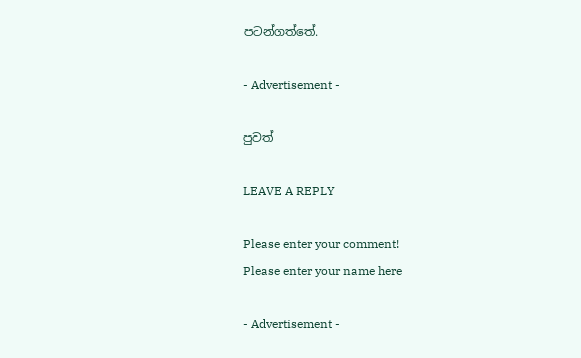පටන්ගත්තේ.

- Advertisement -

පුවත්

LEAVE A REPLY

Please enter your comment!
Please enter your name here

- Advertisement -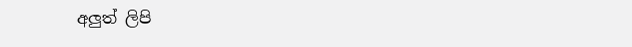අලුත් ලිපි